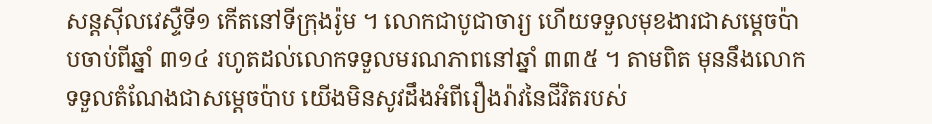សន្តស៊ីលវេស្ទឺទី១ កើតនៅទីក្រុងរ៉ូម ។ លោកជាបូជាចារ្យ ហើយទទួលមុខងារជាសម្តេចប៉ាបចាប់ពីឆ្នាំ ៣១៤ រហូតដល់លោកទទួលមរណភាពនៅឆ្នាំ ៣៣៥ ។ តាមពិត មុននឹងលោកទទួលតំណែងជាសម្តេចប៉ាប យើងមិនសូវដឹងអំពីរឿងរ៉ាវនៃជីវិតរបស់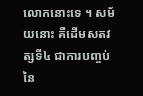លោកនោះទេ ។ សម័យនោះ គឺដើមសតវត្សទី៤ ជាការបញ្ចប់នៃ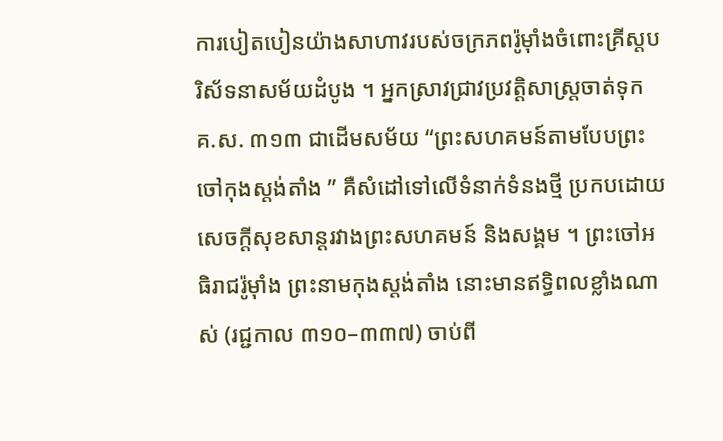ការបៀតបៀនយ៉ាងសាហាវរបស់ចក្រភពរ៉ូម៉ាំងចំពោះគ្រីស្តបរិស័ទនាសម័យដំបូង ។ អ្នកស្រាវជ្រាវប្រវត្តិសាស្ត្រចាត់ទុក គ.ស. ៣១៣ ជាដើមសម័យ “ព្រះសហគមន៍តាមបែបព្រះចៅកុងស្តង់តាំង ” គឺសំដៅទៅលើទំនាក់ទំនងថ្មី ប្រកបដោយសេចក្តីសុខសាន្តរវាងព្រះសហគមន៍ និងសង្គម ។ ព្រះចៅអធិរាជរ៉ូម៉ាំង ព្រះនាមកុងស្តង់តាំង នោះមានឥទ្ធិពលខ្លាំងណាស់ (រជ្ជកាល ៣១០–៣៣៧) ចាប់ពី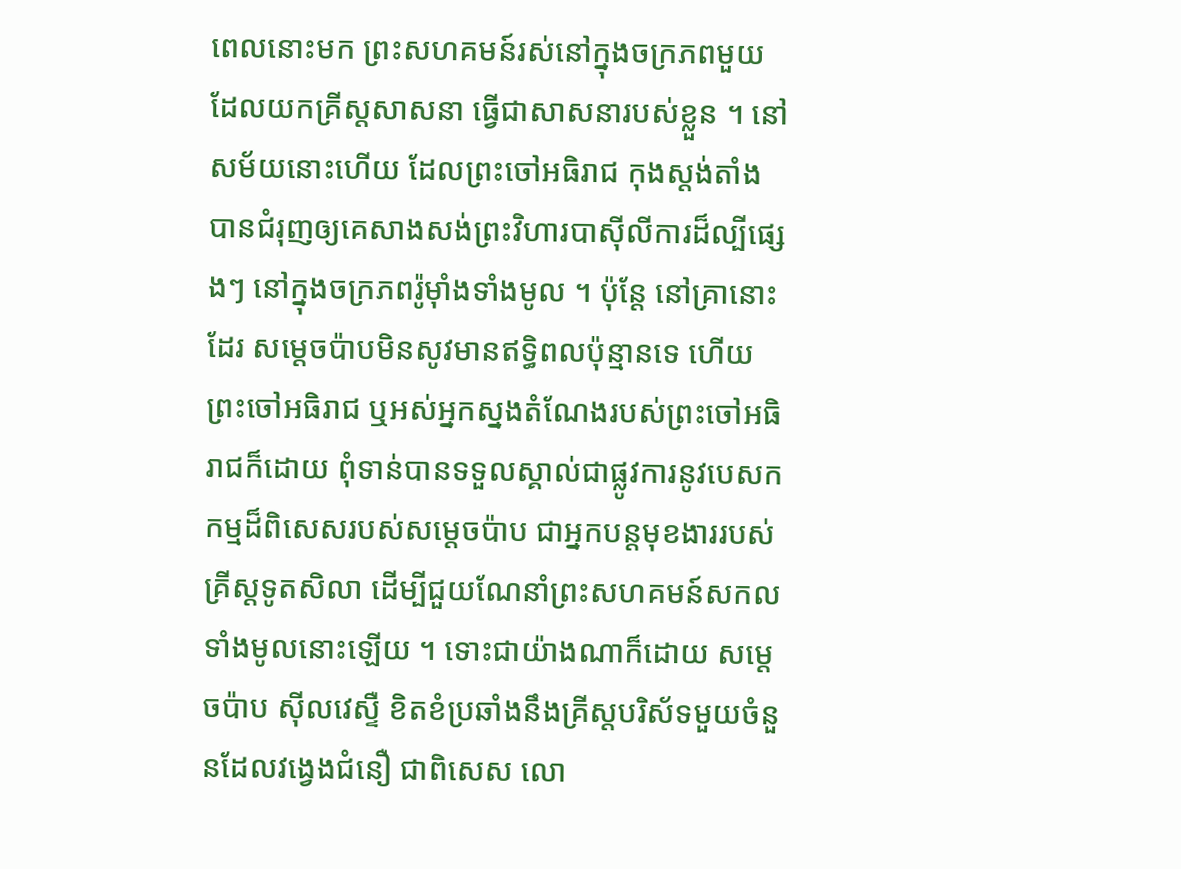ពេលនោះមក ព្រះសហគមន៍រស់នៅក្នុងចក្រភពមួយ ដែលយកគ្រីស្តសាសនា ធ្វើជាសាសនារបស់ខ្លួន ។ នៅសម័យនោះហើយ ដែលព្រះចៅអធិរាជ កុងស្តង់តាំង បានជំរុញឲ្យគេសាងសង់ព្រះវិហារបាស៊ីលីការដ៏ល្បីផ្សេងៗ នៅក្នុងចក្រភពរ៉ូម៉ាំងទាំងមូល ។ ប៉ុន្តែ នៅគ្រានោះដែរ សម្តេចប៉ាបមិនសូវមានឥទ្ធិពលប៉ុន្មានទេ ហើយព្រះចៅអធិរាជ ឬអស់អ្នកស្នងតំណែងរបស់ព្រះចៅអធិរាជក៏ដោយ ពុំទាន់បានទទួលស្គាល់ជាផ្លូវការនូវបេសកកម្មដ៏ពិសេសរបស់សម្តេចប៉ាប ជាអ្នកបន្តមុខងាររបស់គ្រីស្តទូតសិលា ដើម្បីជួយណែនាំព្រះសហគមន៍សកលទាំងមូលនោះឡើយ ។ ទោះជាយ៉ាងណាក៏ដោយ សម្តេចប៉ាប ស៊ីលវេស្ទឺ ខិតខំប្រឆាំងនឹងគ្រីស្តបរិស័ទមួយចំនួនដែលវង្វេងជំនឿ ជាពិសេស លោ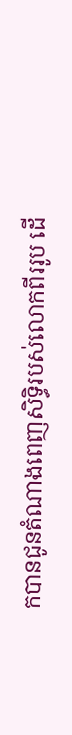កបានជូនតំណាងពេញសិទ្ធិរបស់លោកពីររូប ដើ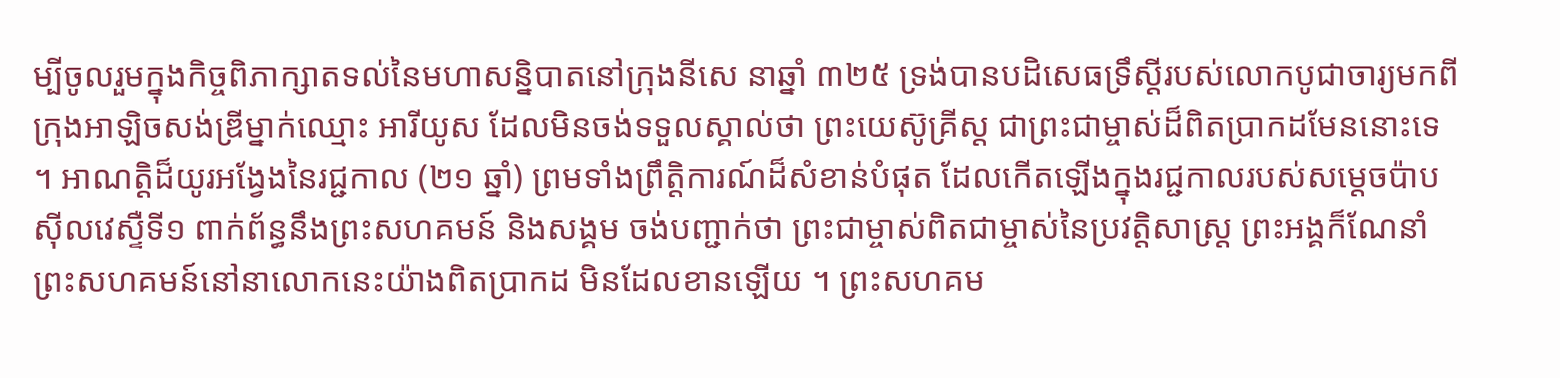ម្បីចូលរួមក្នុងកិច្ចពិភាក្សាតទល់នៃមហាសន្និបាតនៅក្រុងនីសេ នាឆ្នាំ ៣២៥ ទ្រង់បានបដិសេធទ្រឹស្ដីរបស់លោកបូជាចារ្យមកពីក្រុងអាឡិចសង់ឌ្រីម្នាក់ឈ្មោះ អារីយូស ដែលមិនចង់ទទួលស្គាល់ថា ព្រះយេស៊ូគ្រីស្ត ជាព្រះជាម្ចាស់ដ៏ពិតប្រាកដមែននោះទេ ។ អាណត្តិដ៏យូរអង្វែងនៃរជ្ជកាល (២១ ឆ្នាំ) ព្រមទាំងព្រឹត្តិការណ៍ដ៏សំខាន់បំផុត ដែលកើតឡើងក្នុងរជ្ជកាលរបស់សម្តេចប៉ាប ស៊ីលវេស្ទឺទី១ ពាក់ព័ន្ធនឹងព្រះសហគមន៍ និងសង្គម ចង់បញ្ជាក់ថា ព្រះជាម្ចាស់ពិតជាម្ចាស់នៃប្រវត្តិសាស្ត្រ ព្រះអង្គក៏ណែនាំព្រះសហគមន៍នៅនាលោកនេះយ៉ាងពិតប្រាកដ មិនដែលខានឡើយ ។ ព្រះសហគម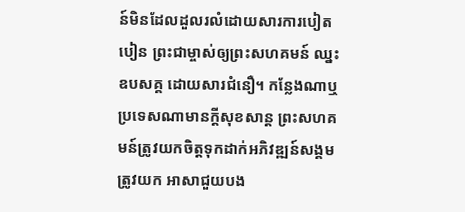ន៍មិនដែលដួលរលំដោយសារការបៀតបៀន ព្រះជាម្ចាស់ឲ្យព្រះសហគមន៍ ឈ្នះឧបសគ្គ ដោយសារជំនឿ។ កន្លែងណាឬប្រទេសណាមានក្តីសុខសាន្ត ព្រះសហគមន៍ត្រូវយកចិត្តទុកដាក់អភិវឌ្ឍន៍សង្គម ត្រូវយក អាសាជួយបង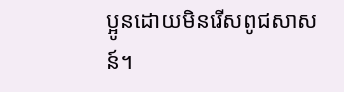ប្អូនដោយមិនរើសពូជសាសន៍។